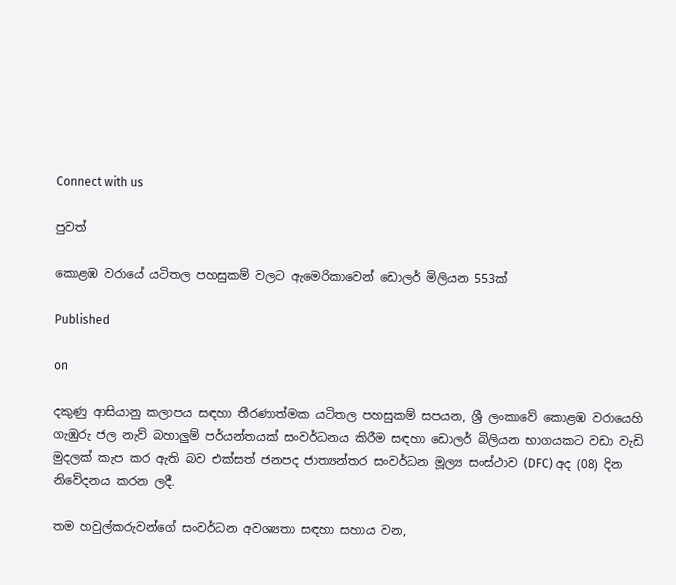Connect with us

පුවත්

කොළඹ වරායේ යටිතල පහසුකම් වලට ඇමෙරිකාවෙන් ඩොලර් මිලියන 553ක්

Published

on

දකුණු ආසියානු කලාපය සඳහා තීරණාත්මක යටිතල පහසුකම් සපයන, ශ්‍රී ලංකාවේ කොළඹ වරායෙහි ගැඹුරු ජල නැව් බහාලුම් පර්යන්තයක් සංවර්ධනය කිරීම සඳහා ඩොලර් බිලියන භාගයකට වඩා වැඩි මුදලක් කැප කර ඇති බව එක්සත් ජනපද ජාත්‍යන්තර සංවර්ධන මූල්‍ය සංස්ථාව (DFC) අද (08) දින නිවේදනය කරන ලදී.

තම හවුල්කරුවන්ගේ සංවර්ධන අවශ්‍යතා සඳහා සහාය වන,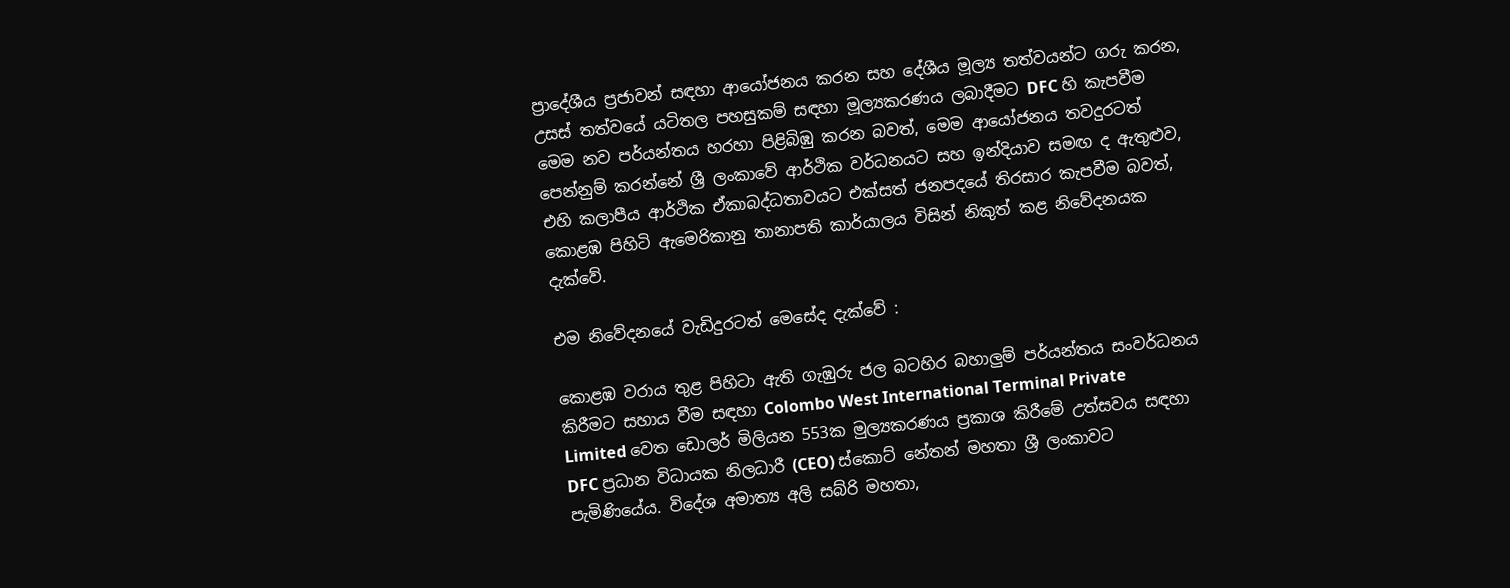ප්‍රාදේශීය ප්‍රජාවන් සඳහා ආයෝජනය කරන සහ දේශීය මූල්‍ය තත්වයන්ට ගරු කරන, උසස් තත්වයේ යටිතල පහසුකම් සඳහා මූල්‍යකරණය ලබාදීමට DFC හි කැපවීම මෙම නව පර්යන්තය හරහා පිළිබිඹු කරන බවත්, මෙම ආයෝජනය තවදුරටත් පෙන්නුම් කරන්නේ ශ්‍රී ලංකාවේ ආර්ථික වර්ධනයට සහ ඉන්දියාව සමඟ ද ඇතුළුව, එහි කලාපීය ආර්ථික ඒකාබද්ධතාවයට එක්සත් ජනපදයේ තිරසාර කැපවීම බවත්, කොළඹ පිහිටි ඇමෙරිකානු තානාපති කාර්යාලය විසින් නිකුත් කළ නිවේදනයක දැක්වේ.

එම නිවේදනයේ වැඩිදුරටත් මෙසේද දැක්වේ :

කොළඹ වරාය තුළ පිහිටා ඇති ගැඹුරු ජල බටහිර බහාලුම් පර්යන්තය සංවර්ධනය කිරීමට සහාය වීම සඳහා Colombo West International Terminal Private Limited වෙත ඩොලර් මිලියන 553ක මුල්‍යකරණය ප්‍රකාශ කිරීමේ උත්සවය සඳහා DFC ප්‍රධාන විධායක නිලධාරී (CEO) ස්කොට් නේතන් මහතා ශ්‍රී ලංකාවට පැමිණියේය. විදේශ අමාත්‍ය අලි සබ්රි මහතා,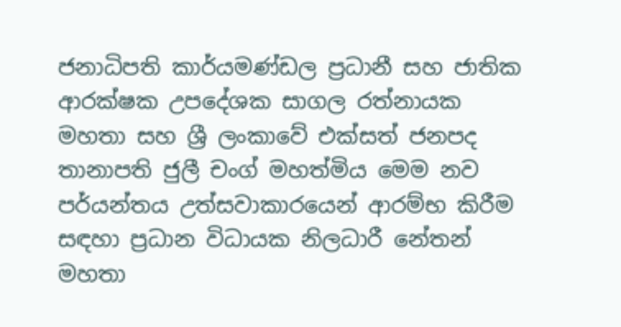ජනාධිපති කාර්යමණ්ඩල ප්‍රධානී සහ ජාතික ආරක්ෂක උපදේශක සාගල රත්නායක මහතා සහ ශ්‍රී ලංකාවේ එක්සත් ජනපද තානාපති ජුලී චංග් මහත්මිය මෙම නව පර්යන්තය උත්සවාකාරයෙන් ආරම්භ කිරීම සඳහා ප්‍රධාන විධායක නිලධාරී නේතන් මහතා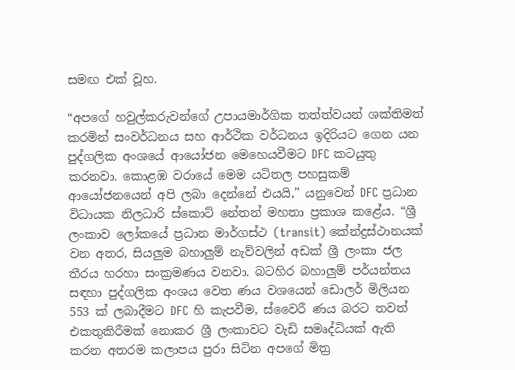සමඟ එක් වූහ.

“අපගේ හවුල්කරුවන්ගේ උපායමාර්ගික තත්ත්වයන් ශක්තිමත් කරමින් සංවර්ධනය සහ ආර්ථික වර්ධනය ඉදිරියට ගෙන යන පුද්ගලික අංශයේ ආයෝජන මෙහෙයවීමට DFC කටයුතු කරනවා. කොළඹ වරායේ මෙම යටිතල පහසුකම් ආයෝජනයෙන් අපි ලබා දෙන්නේ එයයි,” යනුවෙන් DFC ප්‍රධාන විධායක නිලධාරි ස්කොට් නේතන් මහතා ප්‍රකාශ කළේය. “ශ්‍රී ලංකාව ලෝකයේ ප්‍රධාන මාර්ගස්ථ (transit) කේන්ද්‍රස්ථානයක් වන අතර, සියලුම බහාලුම් නැව්වලින් අඩක් ශ්‍රී ලංකා ජල තීරය හරහා සංක්‍රමණය වනවා. බටහිර බහාලුම් පර්යන්තය සඳහා පුද්ගලික අංශය වෙත ණය වශයෙන් ඩොලර් මිලියන 553 ක් ලබාදීමට DFC හි කැපවීම, ස්වෛරී ණය බරට තවත් එකතුකිරීමක් නොකර ශ්‍රී ලංකාවට වැඩි සමෘද්ධියක් ඇති කරන අතරම කලාපය පුරා සිටින අපගේ මිත්‍ර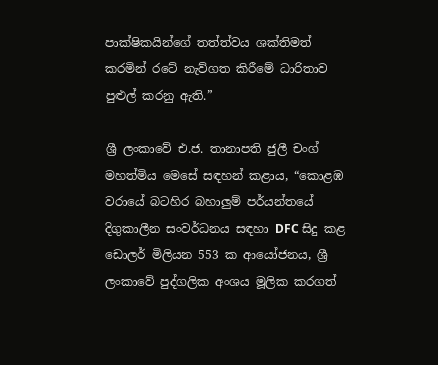පාක්ෂිකයින්ගේ තත්ත්වය ශක්තිමත් කරමින් රටේ නැව්ගත කිරීමේ ධාරිතාව පුළුල් කරනු ඇති.”

ශ්‍රී ලංකාවේ එ.ජ. තානාපති ජුලී චංග් මහත්මිය මෙසේ සඳහන් කළාය, “කොළඹ වරායේ බටහිර බහාලුම් පර්යන්තයේ දිගුකාලීන සංවර්ධනය සඳහා DFC සිදු කළ ඩොලර් මිලියන 553 ක ආයෝජනය, ශ්‍රී ලංකාවේ පුද්ගලික අංශය මූලික කරගත්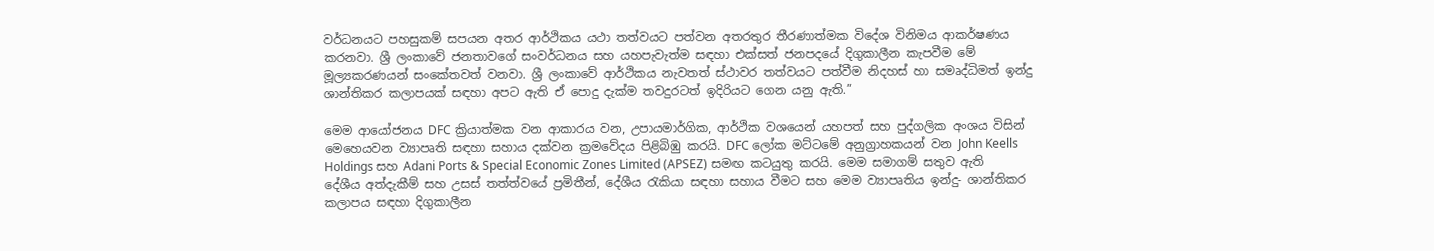වර්ධනයට පහසුකම් සපයන අතර ආර්ථිකය යථා තත්වයට පත්වන අතරතුර තීරණාත්මක විදේශ විනිමය ආකර්ෂණය කරනවා. ශ්‍රී ලංකාවේ ජනතාවගේ සංවර්ධනය සහ යහපැවැත්ම සඳහා එක්සත් ජනපදයේ දිගුකාලීන කැපවීම මේ මූල්‍යකරණයන් සංකේතවත් වනවා. ශ්‍රී ලංකාවේ ආර්ථිකය නැවතත් ස්ථාවර තත්වයට පත්වීම නිදහස් හා සමෘද්ධිමත් ඉන්දු ශාන්තිකර කලාපයක් සඳහා අපට ඇති ඒ පොදු දැක්ම තවදුරටත් ඉදිරියට ගෙන යනු ඇති.”

මෙම ආයෝජනය DFC ක්‍රියාත්මක වන ආකාරය වන, උපායමාර්ගික, ආර්ථික වශයෙන් යහපත් සහ පුද්ගලික අංශය විසින් මෙහෙයවන ව්‍යාපෘති සඳහා සහාය දක්වන ක්‍රමවේදය පිළිබිඹු කරයි. DFC ලෝක මට්ටමේ අනුග්‍රාහකයන් වන John Keells Holdings සහ Adani Ports & Special Economic Zones Limited (APSEZ) සමඟ කටයුතු කරයි. මෙම සමාගම් සතුව ඇති දේශීය අත්දැකීම් සහ උසස් තත්ත්වයේ ප්‍රමිතීන්, දේශීය රැකියා සඳහා සහාය වීමට සහ මෙම ව්‍යාපෘතිය ඉන්දු- ශාන්තිකර කලාපය සඳහා දිගුකාලීන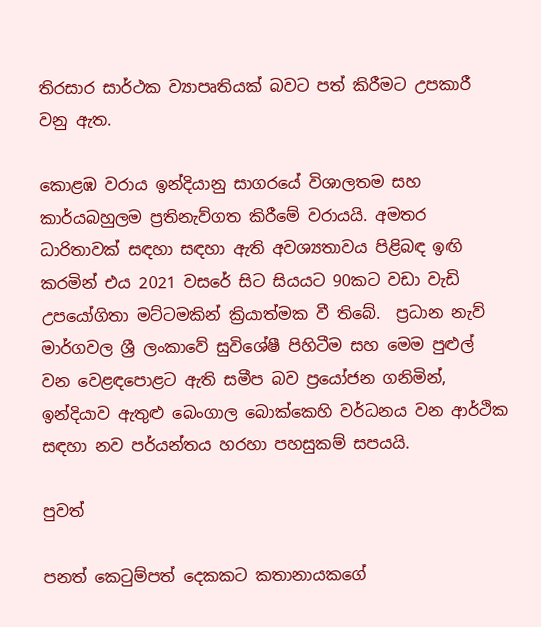තිරසාර සාර්ථක ව්‍යාපෘතියක් බවට පත් කිරීමට උපකාරී වනු ඇත.

කොළඹ වරාය ඉන්දියානු සාගරයේ විශාලතම සහ කාර්යබහුලම ප්‍රතිනැව්ගත කිරීමේ වරායයි. අමතර ධාරිතාවක් සඳහා සඳහා ඇති අවශ්‍යතාවය පිළිබඳ ඉඟි කරමින් එය 2021 වසරේ සිට සියයට 90කට වඩා වැඩි උපයෝගිතා මට්ටමකින් ක්‍රියාත්මක වී තිබේ.  ප්‍රධාන නැව් මාර්ගවල ශ්‍රී ලංකාවේ සුවිශේෂී පිහිටීම සහ මෙම පුළුල් වන වෙළඳපොළට ඇති සමීප බව ප්‍රයෝජන ගනිමින්, ඉන්දියාව ඇතුළු බෙංගාල බොක්කෙහි වර්ධනය වන ආර්ථික සඳහා නව පර්යන්තය හරහා පහසුකම් සපයයි.

පුවත්

පනත් කෙටුම්පත් දෙකකට කතානායකගේ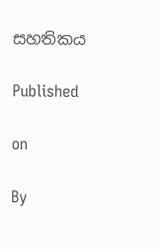සහතිකය

Published

on

By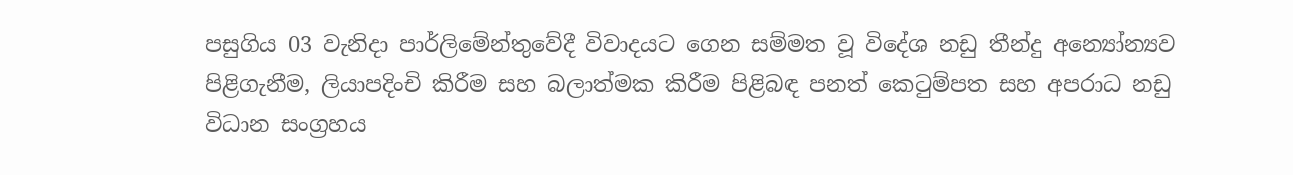පසුගිය 03 වැනිදා පාර්ලිමේන්තුවේදී විවාදයට ගෙන සම්මත වූ විදේශ නඩු තීන්දු අන්‍යෝන්‍යව පිළිගැනීම, ලියාපදිංචි කිරීම සහ බලාත්මක කිරීම පිළිබඳ පනත් කෙටුම්පත සහ අපරාධ නඩු විධාන සංග්‍රහය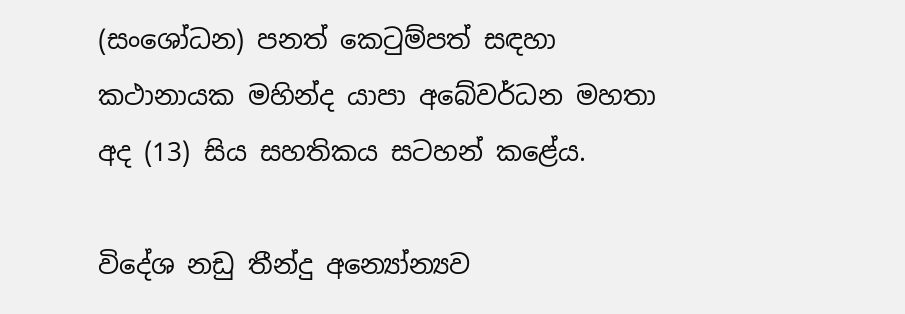(සංශෝධන) පනත් කෙටුම්පත් සඳහා කථානායක මහින්ද යාපා අබේවර්ධන මහතා අද (13) සිය සහතිකය සටහන් කළේය.

විදේශ නඩු තීන්දු අන්‍යෝන්‍යව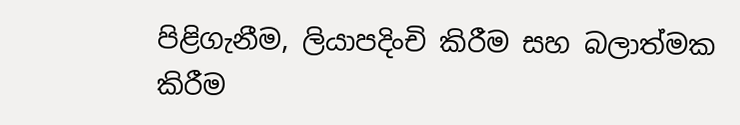පිළිගැනීම, ලියාපදිංචි කිරීම සහ බලාත්මක කිරීම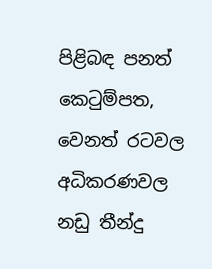පිළිබඳ පනත් කෙටුම්පත, වෙනත් රටවල අධිකරණවල නඩු තීන්දු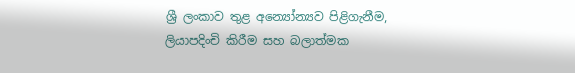ශ්‍රී ලංකාව තුළ අන්‍යෝන්‍යව පිළිගැනීම, ලියාපදිංචි කිරීම සහ බලාත්මක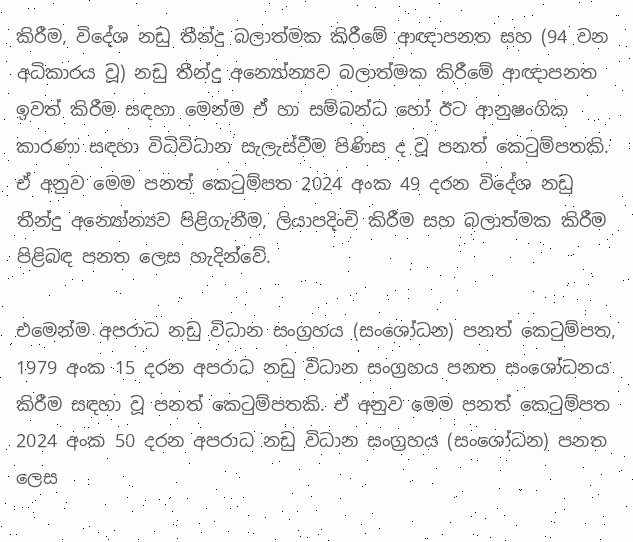කිරීම, විදේශ නඩු තීන්දු බලාත්මක කිරීමේ ආඥාපනත සහ (94 වන අධිකාරය වූ) නඩු තීන්දු අන්‍යෝන්‍යව බලාත්මක කිරීමේ ආඥාපනත ඉවත් කිරීම සඳහා මෙන්ම ඒ හා සම්බන්ධ හෝ ඊට ආනුෂංගික කාරණා සඳහා විධිවිධාන සැලැස්වීම පිණිස ද වූ පනත් කෙටුම්පතකි. ඒ අනුව මෙම පනත් කෙටුම්පත 2024 අංක 49 දරන විදේශ නඩු තීන්දු අන්‍යෝන්‍යව පිළිගැනීම, ලියාපදිංචි කිරීම සහ බලාත්මක කිරීම පිළිබඳ පනත ලෙස හැදින්වේ.

එමෙන්ම අපරාධ නඩු විධාන සංග්‍රහය (සංශෝධන) පනත් කෙටුම්පත, 1979 අංක 15 දරන අපරාධ නඩු විධාන සංග්‍රහය පනත සංශෝධනය කිරීම සඳහා වූ පනත් කෙටුම්පතකි. ඒ අනුව මෙම පනත් කෙටුම්පත 2024 අංක 50 දරන අපරාධ නඩු විධාන සංග්‍රහය (සංශෝධන) පනත ලෙස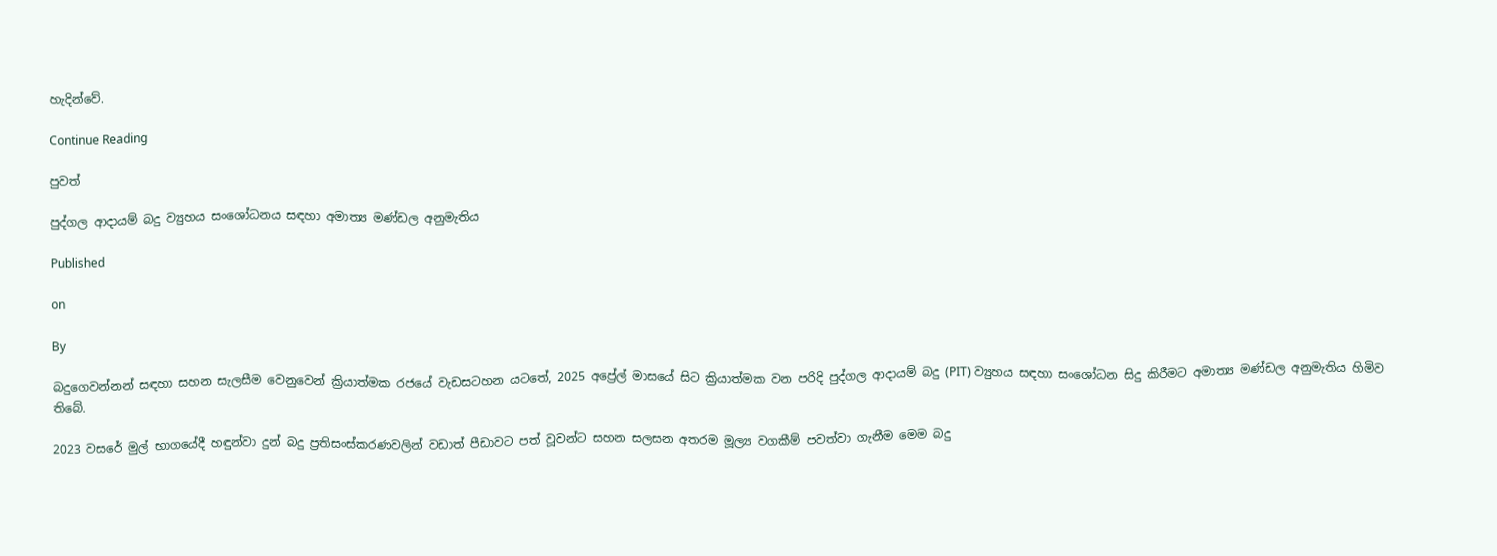හැදින්වේ.

Continue Reading

පුවත්

පුද්ගල ආදායම් බදු ව්‍යුහය සංශෝධනය සඳහා අමාත්‍ය මණ්ඩල අනුමැතිය

Published

on

By

බදුගෙවන්නන් සඳහා සහන සැලසීම වෙනුවෙන් ක්‍රියාත්මක රජයේ වැඩසටහන යටතේ, 2025 අප්‍රේල් මාසයේ සිට ක්‍රියාත්මක වන පරිදි පුද්ගල ආදායම් බදු (PIT) ව්‍යුහය සඳහා සංශෝධන සිදු කිරීමට අමාත්‍ය මණ්ඩල අනුමැතිය හිමිව තිබේ.

2023 වසරේ මුල් භාගයේදී හඳුන්වා දුන් බදු ප්‍රතිසංස්කරණවලින් වඩාත් පීඩාවට පත් වූවන්ට සහන සලසන අතරම මූල්‍ය වගකීම් පවත්වා ගැනීම මෙම බදු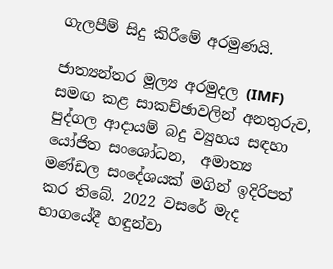ගැලපීම් සිදු කිරීමේ අරමුණයි.

ජාත්‍යන්තර මූල්‍ය අරමුදල (IMF) සමඟ කළ සාකච්ඡාවලින් අනතුරුව, පුද්ගල ආදායම් බදු ව්‍යුහය සඳහා යෝජිත සංශෝධන,  අමාත්‍ය මණ්ඩල සංදේශයක් මගින් ඉදිරිපත් කර තිබේ. 2022 වසරේ මැද භාගයේදී හඳුන්වා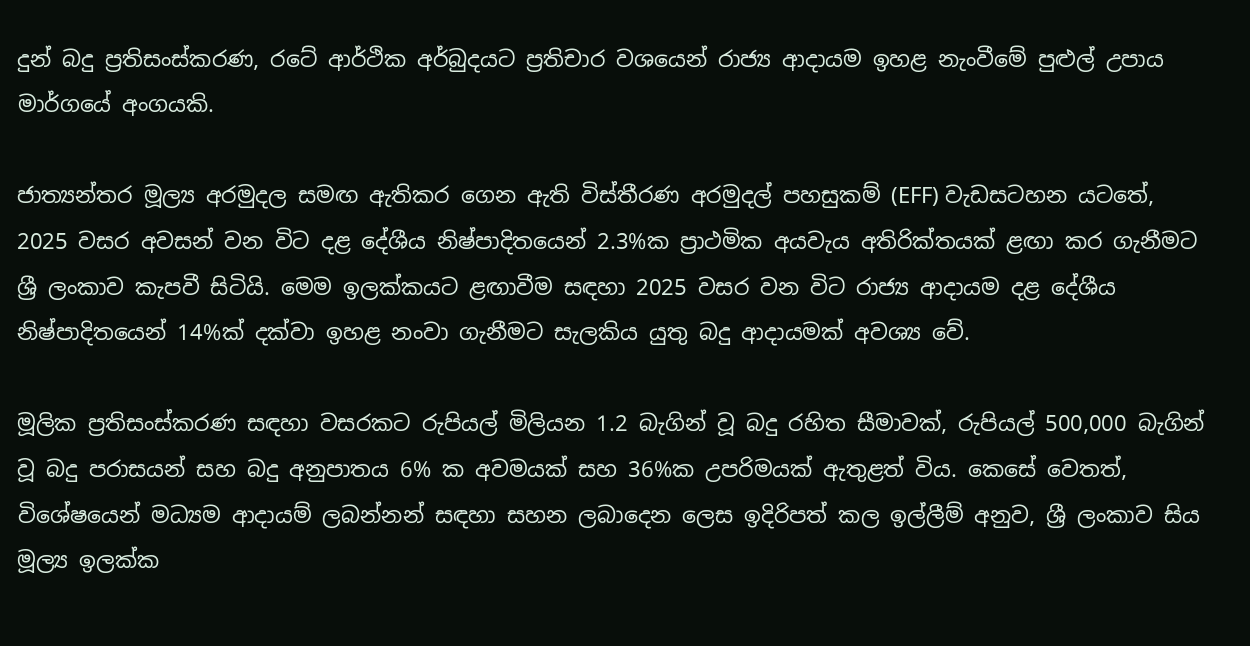දුන් බදු ප්‍රතිසංස්කරණ, රටේ ආර්ථික අර්බුදයට ප්‍රතිචාර වශයෙන් රාජ්‍ය ආදායම ඉහළ නැංවීමේ පුළුල් උපාය මාර්ගයේ අංගයකි.

ජාත්‍යන්තර මූල්‍ය අරමුදල සමඟ ඇතිකර ගෙන ඇති විස්තීරණ අරමුදල් පහසුකම් (EFF) වැඩසටහන යටතේ, 2025 වසර අවසන් වන විට දළ දේශීය නිෂ්පාදිතයෙන් 2.3%ක ප්‍රාථමික අයවැය අතිරික්තයක් ළඟා කර ගැනීමට ශ්‍රී ලංකාව කැපවී සිටියි. මෙම ඉලක්කයට ළඟාවීම සඳහා 2025 වසර වන විට රාජ්‍ය ආදායම දළ දේශීය නිෂ්පාදිතයෙන් 14%ක් දක්වා ඉහළ නංවා ගැනීමට සැලකිය යුතු බදු ආදායමක් අවශ්‍ය වේ.

මූලික ප්‍රතිසංස්කරණ සඳහා වසරකට රුපියල් මිලියන 1.2 බැගින් වූ බදු රහිත සීමාවක්, රුපියල් 500,000 බැගින් වූ බදු පරාසයන් සහ බදු අනුපාතය 6% ක අවමයක් සහ 36%ක උපරිමයක් ඇතුළත් විය. කෙසේ වෙතත්, විශේෂයෙන් මධ්‍යම ආදායම් ලබන්නන් සඳහා සහන ලබාදෙන ලෙස ඉදිරිපත් කල ඉල්ලීම් අනුව, ශ්‍රී ලංකාව සිය මූල්‍ය ඉලක්ක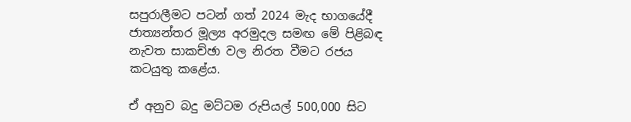සපුරාලීමට පටන් ගත් 2024 මැද භාගයේදී ජාත්‍යන්තර මූල්‍ය අරමුදල සමඟ මේ පිළිබඳ නැවත සාකච්ඡා වල නිරත වීමට රජය කටයුතු කළේය.

ඒ අනුව බදු මට්ටම රුපියල් 500,000 සිට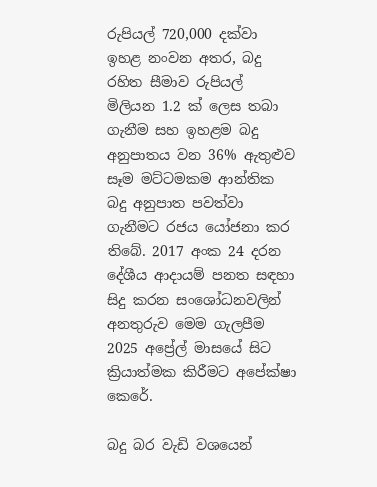රුපියල් 720,000 දක්වා ඉහළ නංවන අතර, බදු රහිත සීමාව රුපියල් මිලියන 1.2 ක් ලෙස තබා ගැනීම සහ ඉහළම බදු අනුපාතය වන 36% ඇතුළුව සෑම මට්ටමකම ආන්තික බදු අනුපාත පවත්වා ගැනීමට රජය යෝජනා කර තිබේ. 2017 අංක 24 දරන දේශීය ආදායම් පනත සඳහා සිදු කරන සංශෝධනවලින් අනතුරුව මෙම ගැලපීම 2025 අප්‍රේල් මාසයේ සිට ක්‍රියාත්මක කිරීමට අපේක්ෂා කෙරේ.

බදු බර වැඩි වශයෙන්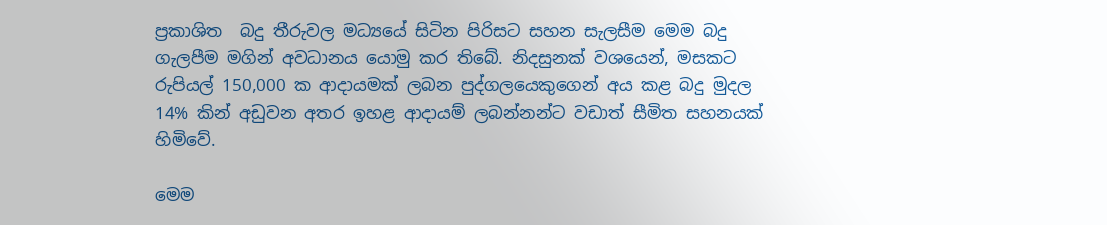ප්‍රකාශිත  බදු තීරුවල මධ්‍යයේ සිටින පිරිසට සහන සැලසීම මෙම බදු ගැලපීම මගින් අවධානය යොමු කර තිබේ. නිදසුනක් වශයෙන්, මසකට රුපියල් 150,000 ක ආදායමක් ලබන පුද්ගලයෙකුගෙන් අය කළ බදු මුදල 14% කින් අඩුවන අතර ඉහළ ආදායම් ලබන්නන්ට වඩාත් සීමිත සහනයක් හිමිවේ.

මෙම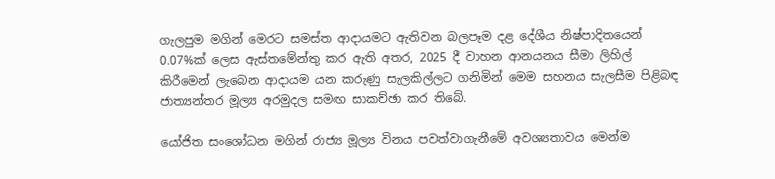ගැලපුම මගින් මෙරට සමස්ත ආදායමට ඇතිවන බලපෑම දළ දේශීය නිෂ්පාදිතයෙන් 0.07%ක් ලෙස ඇස්තමේන්තු කර ඇති අතර, 2025 දී වාහන ආනයනය සීමා ලිහිල් කිරීමෙන් ලැබෙන ආදායම යන කරුණු සැලකිල්ලට ගනිමින් මෙම සහනය සැලසීම පිළිබඳ ජාත්‍යන්තර මූල්‍ය අරමුදල සමඟ සාකච්ඡා කර තිබේ.

යෝජිත සංශෝධන මගින් රාජ්‍ය මූල්‍ය විනය පවත්වාගැනීමේ අවශ්‍යතාවය මෙන්ම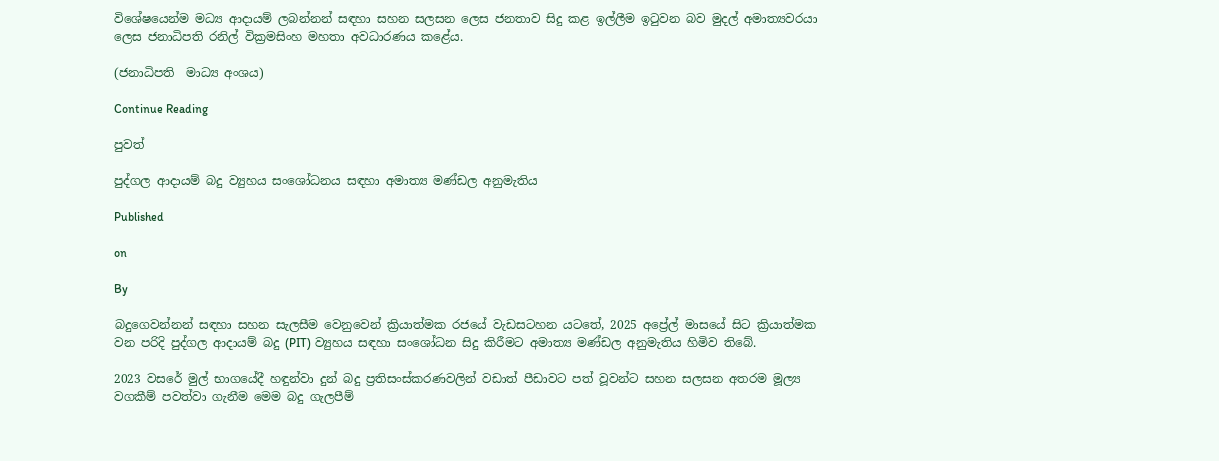විශේෂයෙන්ම මධ්‍ය ආදායම් ලබන්නන් සඳහා සහන සලසන ලෙස ජනතාව සිදු කළ ඉල්ලීම ඉටුවන බව මුදල් අමාත්‍යවරයා ලෙස ජනාධිපති රනිල් වික්‍රමසිංහ මහතා අවධාරණය කළේය.

(ජනාධිපති  මාධ්‍ය අංශය)

Continue Reading

පුවත්

පුද්ගල ආදායම් බදු ව්‍යුහය සංශෝධනය සඳහා අමාත්‍ය මණ්ඩල අනුමැතිය

Published

on

By

බදුගෙවන්නන් සඳහා සහන සැලසීම වෙනුවෙන් ක්‍රියාත්මක රජයේ වැඩසටහන යටතේ, 2025 අප්‍රේල් මාසයේ සිට ක්‍රියාත්මක වන පරිදි පුද්ගල ආදායම් බදු (PIT) ව්‍යුහය සඳහා සංශෝධන සිදු කිරීමට අමාත්‍ය මණ්ඩල අනුමැතිය හිමිව තිබේ.

2023 වසරේ මුල් භාගයේදී හඳුන්වා දුන් බදු ප්‍රතිසංස්කරණවලින් වඩාත් පීඩාවට පත් වූවන්ට සහන සලසන අතරම මූල්‍ය වගකීම් පවත්වා ගැනීම මෙම බදු ගැලපීම්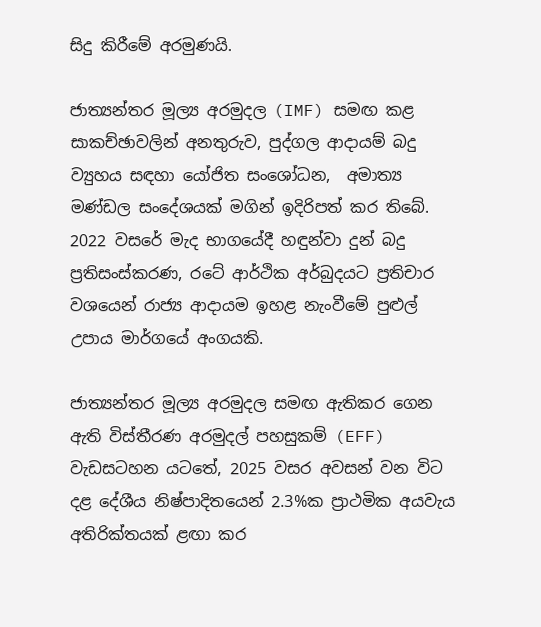සිදු කිරීමේ අරමුණයි.

ජාත්‍යන්තර මූල්‍ය අරමුදල (IMF) සමඟ කළ සාකච්ඡාවලින් අනතුරුව, පුද්ගල ආදායම් බදු ව්‍යුහය සඳහා යෝජිත සංශෝධන,  අමාත්‍ය මණ්ඩල සංදේශයක් මගින් ඉදිරිපත් කර තිබේ. 2022 වසරේ මැද භාගයේදී හඳුන්වා දුන් බදු ප්‍රතිසංස්කරණ, රටේ ආර්ථික අර්බුදයට ප්‍රතිචාර වශයෙන් රාජ්‍ය ආදායම ඉහළ නැංවීමේ පුළුල් උපාය මාර්ගයේ අංගයකි.

ජාත්‍යන්තර මූල්‍ය අරමුදල සමඟ ඇතිකර ගෙන ඇති විස්තීරණ අරමුදල් පහසුකම් (EFF) වැඩසටහන යටතේ, 2025 වසර අවසන් වන විට දළ දේශීය නිෂ්පාදිතයෙන් 2.3%ක ප්‍රාථමික අයවැය අතිරික්තයක් ළඟා කර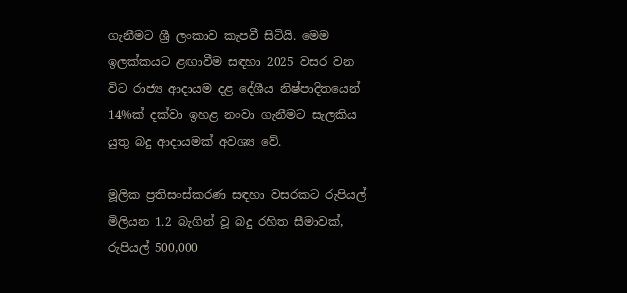ගැනීමට ශ්‍රී ලංකාව කැපවී සිටියි. මෙම ඉලක්කයට ළඟාවීම සඳහා 2025 වසර වන විට රාජ්‍ය ආදායම දළ දේශීය නිෂ්පාදිතයෙන් 14%ක් දක්වා ඉහළ නංවා ගැනීමට සැලකිය යුතු බදු ආදායමක් අවශ්‍ය වේ.

මූලික ප්‍රතිසංස්කරණ සඳහා වසරකට රුපියල් මිලියන 1.2 බැගින් වූ බදු රහිත සීමාවක්, රුපියල් 500,000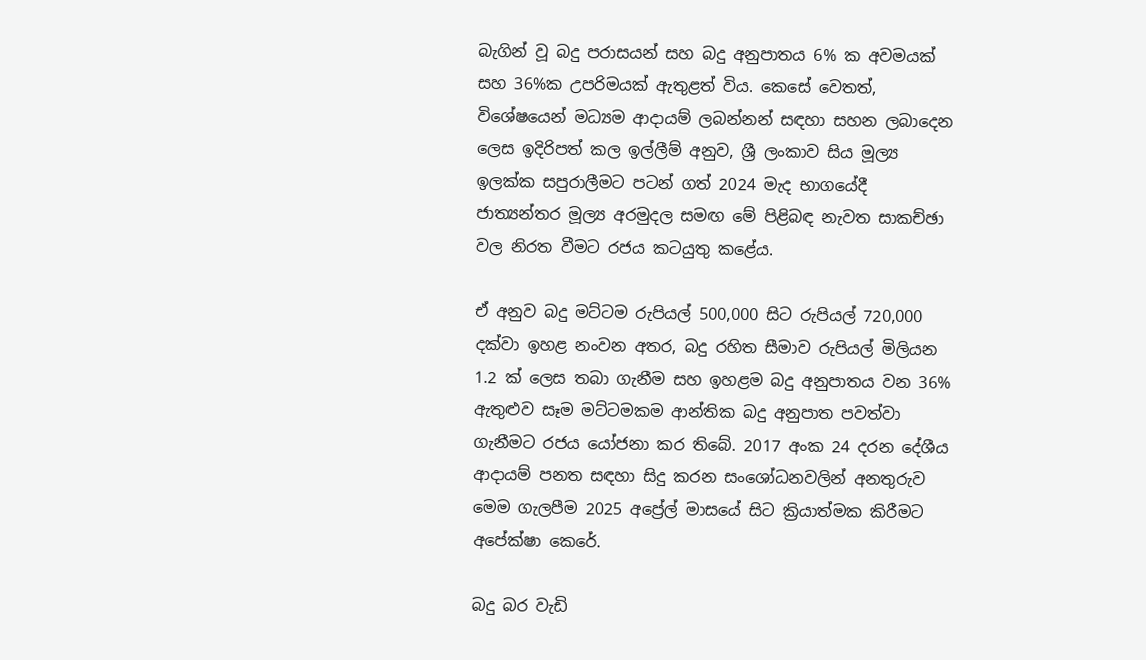බැගින් වූ බදු පරාසයන් සහ බදු අනුපාතය 6% ක අවමයක් සහ 36%ක උපරිමයක් ඇතුළත් විය. කෙසේ වෙතත්, විශේෂයෙන් මධ්‍යම ආදායම් ලබන්නන් සඳහා සහන ලබාදෙන ලෙස ඉදිරිපත් කල ඉල්ලීම් අනුව, ශ්‍රී ලංකාව සිය මූල්‍ය ඉලක්ක සපුරාලීමට පටන් ගත් 2024 මැද භාගයේදී ජාත්‍යන්තර මූල්‍ය අරමුදල සමඟ මේ පිළිබඳ නැවත සාකච්ඡා වල නිරත වීමට රජය කටයුතු කළේය.

ඒ අනුව බදු මට්ටම රුපියල් 500,000 සිට රුපියල් 720,000 දක්වා ඉහළ නංවන අතර, බදු රහිත සීමාව රුපියල් මිලියන 1.2 ක් ලෙස තබා ගැනීම සහ ඉහළම බදු අනුපාතය වන 36% ඇතුළුව සෑම මට්ටමකම ආන්තික බදු අනුපාත පවත්වා ගැනීමට රජය යෝජනා කර තිබේ. 2017 අංක 24 දරන දේශීය ආදායම් පනත සඳහා සිදු කරන සංශෝධනවලින් අනතුරුව මෙම ගැලපීම 2025 අප්‍රේල් මාසයේ සිට ක්‍රියාත්මක කිරීමට අපේක්ෂා කෙරේ.

බදු බර වැඩි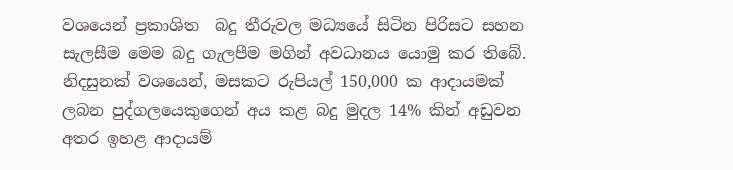වශයෙන් ප්‍රකාශිත  බදු තීරුවල මධ්‍යයේ සිටින පිරිසට සහන සැලසීම මෙම බදු ගැලපීම මගින් අවධානය යොමු කර තිබේ. නිදසුනක් වශයෙන්, මසකට රුපියල් 150,000 ක ආදායමක් ලබන පුද්ගලයෙකුගෙන් අය කළ බදු මුදල 14% කින් අඩුවන අතර ඉහළ ආදායම්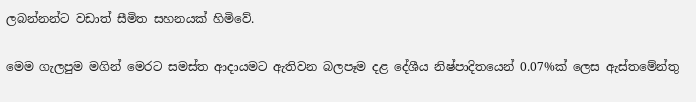ලබන්නන්ට වඩාත් සීමිත සහනයක් හිමිවේ.

මෙම ගැලපුම මගින් මෙරට සමස්ත ආදායමට ඇතිවන බලපෑම දළ දේශීය නිෂ්පාදිතයෙන් 0.07%ක් ලෙස ඇස්තමේන්තු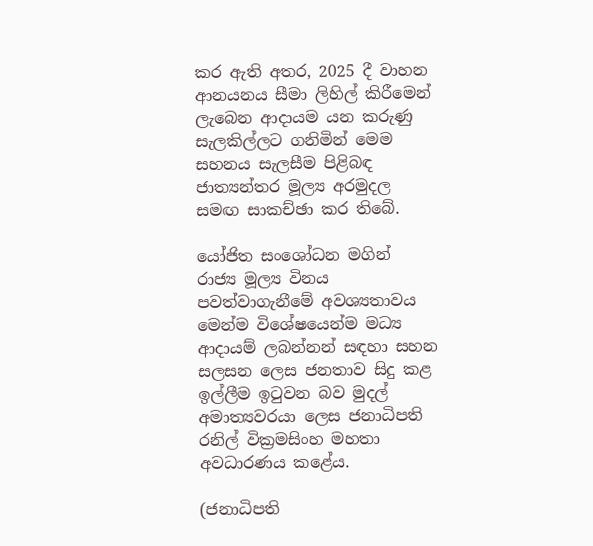කර ඇති අතර, 2025 දී වාහන ආනයනය සීමා ලිහිල් කිරීමෙන් ලැබෙන ආදායම යන කරුණු සැලකිල්ලට ගනිමින් මෙම සහනය සැලසීම පිළිබඳ ජාත්‍යන්තර මූල්‍ය අරමුදල සමඟ සාකච්ඡා කර තිබේ.

යෝජිත සංශෝධන මගින් රාජ්‍ය මූල්‍ය විනය පවත්වාගැනීමේ අවශ්‍යතාවය මෙන්ම විශේෂයෙන්ම මධ්‍ය ආදායම් ලබන්නන් සඳහා සහන සලසන ලෙස ජනතාව සිදු කළ ඉල්ලීම ඉටුවන බව මුදල් අමාත්‍යවරයා ලෙස ජනාධිපති රනිල් වික්‍රමසිංහ මහතා අවධාරණය කළේය.

(ජනාධිපති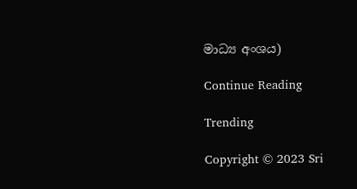මාධ්‍ය අංශය)

Continue Reading

Trending

Copyright © 2023 Sri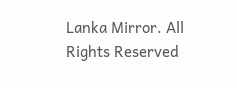Lanka Mirror. All Rights Reserved